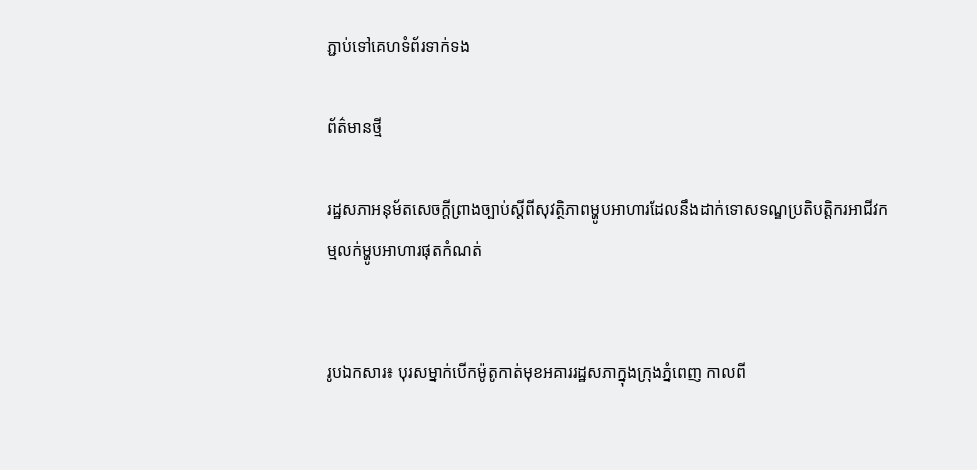ភ្ជាប់ទៅគេហទំព័រទាក់ទង

ព័ត៌មានថ្មី

រដ្ឋសភាអនុម័តសេចក្តីព្រាងច្បាប់ស្តីពីសុវត្ថិភាពម្ហូបអាហារដែលនឹងដាក់ទោសទណ្ឌប្រតិបត្តិករអាជីវកម្មលក់ម្ហូបអាហារផុតកំណត់


រូបឯកសារ៖ បុរសម្នាក់បើកម៉ូតូកាត់មុខអគាររដ្ឋសភាក្នុងក្រុងភ្នំពេញ កាលពី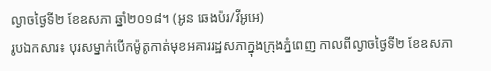ល្ងាចថ្ងៃទី២ ខែឧសភា ឆ្នាំ២០១៨។ (អូន ឆេងប៉រ/វីអូអេ)
រូបឯកសារ៖ បុរសម្នាក់បើកម៉ូតូកាត់មុខអគាររដ្ឋសភាក្នុងក្រុងភ្នំពេញ កាលពីល្ងាចថ្ងៃទី២ ខែឧសភា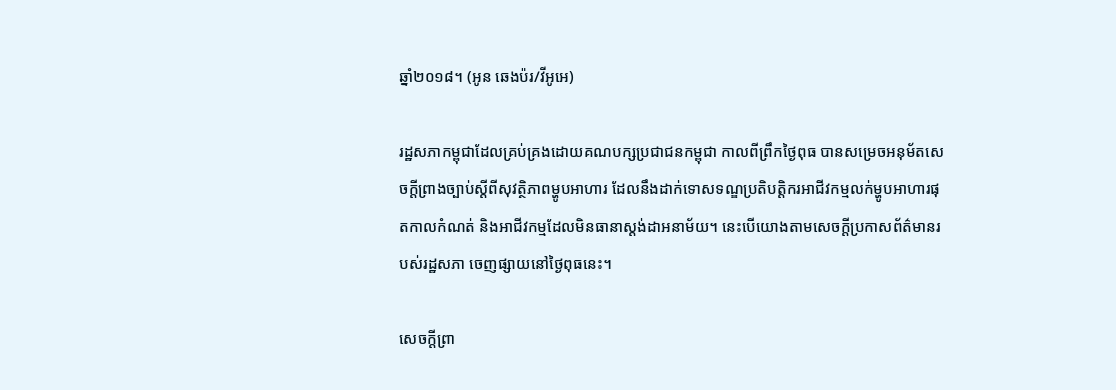ឆ្នាំ២០១៨។ (អូន ឆេងប៉រ/វីអូអេ)

រដ្ឋសភាកម្ពុជាដែលគ្រប់គ្រងដោយគណបក្សប្រជាជនកម្ពុជា កាលពីព្រឹកថ្ងៃពុធ បានសម្រេចអនុម័តសេចក្តីព្រាងច្បាប់ស្តីពីសុវត្ថិភាពម្ហូបអាហារ ដែលនឹងដាក់ទោសទណ្ឌប្រតិបត្តិករអាជីវកម្មលក់ម្ហូបអាហារផុតកាលកំណត់ និងអាជីវកម្មដែលមិនធានាស្តង់ដាអនាម័យ។ នេះបើយោងតាមសេចក្តីប្រកាសព័ត៌មានរបស់រដ្ឋសភា ចេញផ្សាយនៅថ្ងៃពុធនេះ។

សេចក្តីព្រា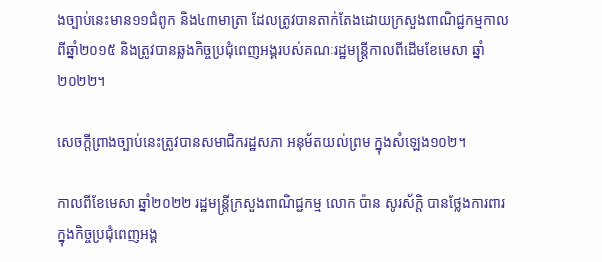ងច្បាប់នេះមាន១១ជំពូក និង៤៣មាត្រា ដែលត្រូវបានតាក់តែងដោយក្រសួងពាណិជ្ជកម្មកាលពីឆ្នាំ២០១៥ និងត្រូវបានឆ្លងកិច្ចប្រជុំពេញអង្គរបស់គណៈរដ្ឋមន្ត្រីកាលពីដើមខែមេសា ឆ្នាំ២០២២។

សេចក្តីព្រាងច្បាប់នេះត្រូវបានសមាជិករដ្ឋសភា អនុម័តយល់ព្រម ក្នុងសំឡេង១០២។

កាលពីខែមេសា ឆ្នាំ២០២២ រដ្ឋមន្រ្តីក្រសួងពាណិជ្ជកម្ម លោក ប៉ាន សូរស័ក្តិ បានថ្លែងការពារក្នុងកិច្ចប្រជុំពេញអង្គ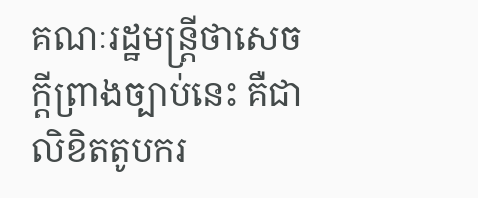គណៈរដ្ឋមន្រ្តីថាសេចក្តីព្រាងច្បាប់នេះ គឺជាលិខិតតូបករ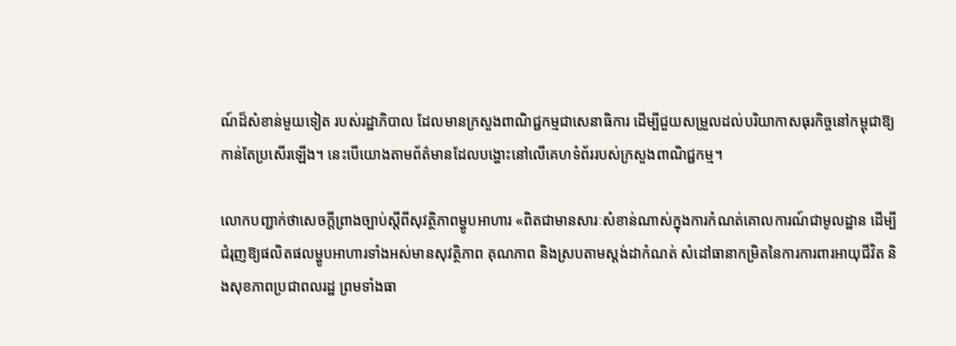ណ៍ដ៏សំខាន់មួយទៀត របស់រដ្ឋាភិបាល ដែលមានក្រសួងពាណិជ្ជកម្មជាសេនាធិការ ដើម្បីជួយសម្រួលដល់បរិយាកាសធុរកិច្ចនៅកម្ពុជាឱ្យកាន់តែប្រសើរឡើង។ នេះបើយោងតាមព័ត៌មានដែលបង្ហោះនៅលើគេហទំព័ររបស់ក្រសួងពាណិជ្ជកម្ម។

លោកបញ្ជាក់ថាសេចក្ដីព្រាងច្បាប់ស្តីពីសុវត្ថិភាពម្ហូបអាហារ «ពិតជាមានសារៈសំខាន់ណាស់ក្នុងការកំណត់គោលការណ៍ជាមូលដ្ឋាន ដើម្បីជំរុញឱ្យផលិតផលម្ហូបអាហារទាំងអស់មានសុវត្ថិភាព គុណភាព និងស្របតាមស្តង់ដាកំណត់ សំដៅធានាកម្រិតនៃការការពារអាយុជីវិត និងសុខភាពប្រជាពលរដ្ឋ ព្រមទាំងធា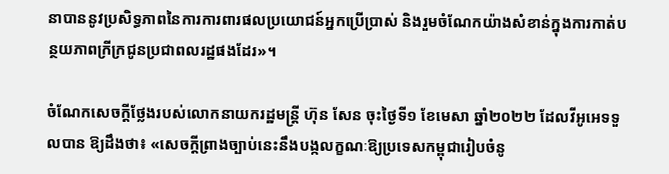នាបាននូវប្រសិទ្ធភាពនៃការការពារផលប្រយោជន៍អ្នកប្រើប្រាស់ និងរួមចំណែកយ៉ាងសំខាន់ក្នុងការកាត់បន្ថយភាពក្រីក្រជូនប្រជាពលរដ្ឋផងដែរ»។

ចំណែកសេចក្តីថ្លែងរបស់លោកនាយករដ្ឋមន្ត្រី ហ៊ុន សែន ចុះថ្ងៃទី១ ខែមេសា ឆ្នាំ២០២២ ដែលវីអូអេទទួលបាន ឱ្យដឹងថា៖ «សេចក្តីព្រាងច្បាប់នេះនឹងបង្កលក្ខណៈឱ្យប្រទេសកម្ពុជារៀបចំនូ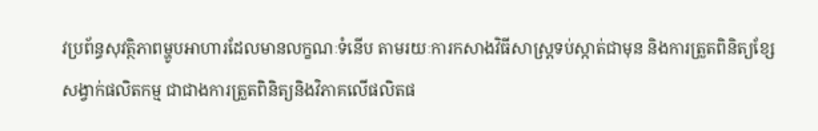វប្រព័ន្ធសុវត្ថិភាពម្ហូបអាហារដែលមានលក្ខណៈទំនើប តាមរយៈការកសាងវិធីសាស្រ្តទប់ស្កាត់ជាមុន និងការត្រួតពិនិត្យខ្សែសង្វាក់ផលិតកម្ម ជាជាងការត្រួតពិនិត្យនិងវិភាគលើផលិតផ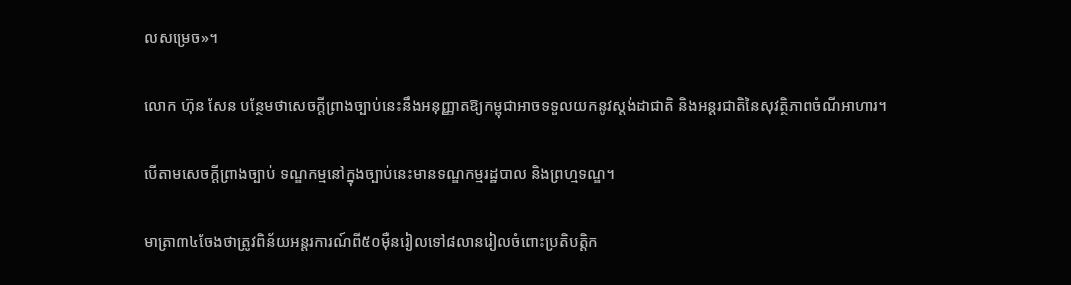លសម្រេច»។

លោក ហ៊ុន សែន បន្ថែមថាសេចក្តីព្រាងច្បាប់នេះនឹងអនុញ្ញាតឱ្យកម្ពុជាអាចទទួលយកនូវស្តង់ដាជាតិ និងអន្តរជាតិនៃសុវត្ថិភាពចំណីអាហារ។

បើតាមសេចក្តីព្រាងច្បាប់ ទណ្ឌកម្មនៅក្នុងច្បាប់នេះមានទណ្ឌកម្មរដ្ឋបាល និងព្រហ្មទណ្ឌ។

មាត្រា៣៤ចែងថាត្រូវពិន័យអន្តរការណ៍ពី៥០ម៉ឺនរៀលទៅ៨លានរៀលចំពោះប្រតិបត្តិក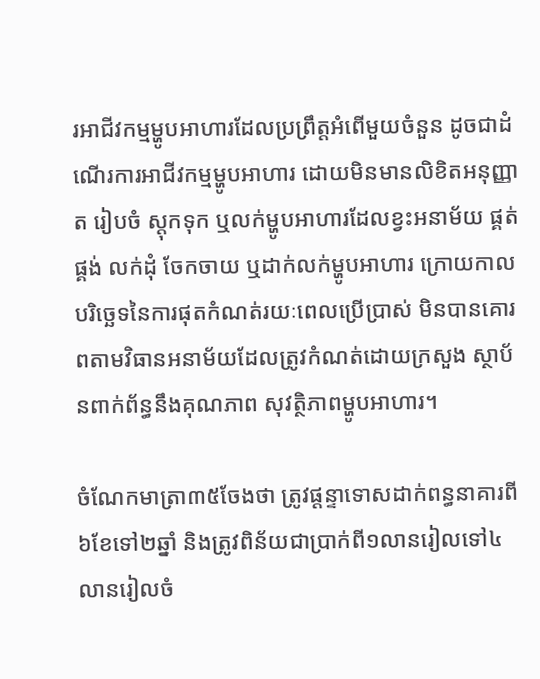រអាជីវកម្មម្ហូបអាហារដែលប្រព្រឹត្តអំពើមួយចំនួន ដូចជាដំណើរការអាជីវកម្មម្ហូបអាហារ ដោយមិនមានលិខិតអនុញ្ញាត រៀបចំ ស្តុកទុក ឬលក់ម្ហូបអាហារដែលខ្វះអនាម័យ ផ្គត់ផ្គង់ លក់ដុំ ចែកចាយ ឬដាក់លក់ម្ហូបអាហារ ក្រោយកាលបរិច្ឆេទនៃការផុតកំណត់រយៈពេលប្រើប្រាស់ មិនបានគោរពតាមវិធានអនាម័យដែលត្រូវកំណត់ដោយក្រសួង ស្ថាប័នពាក់ព័ន្ធនឹងគុណភាព សុវត្ថិភាពម្ហូបអាហារ។

ចំណែកមាត្រា៣៥ចែងថា ត្រូវផ្តន្ទាទោសដាក់ពន្ធនាគារពី៦ខែទៅ២ឆ្នាំ និងត្រូវពិន័យជាប្រាក់ពី១លានរៀលទៅ៤លានរៀលចំ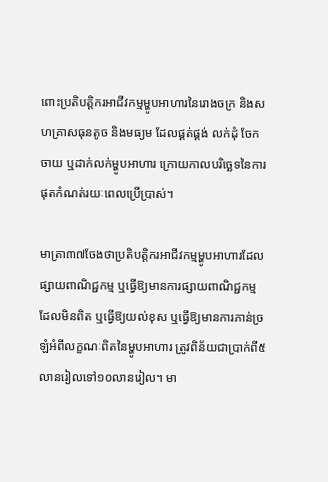ពោះប្រតិបត្តិករអាជីវកម្មម្ហូបអាហារនៃរោងចក្រ និងសហគ្រាសធុនតូច និងមធ្យម ដែលផ្គត់ផ្គង់ លក់ដុំ ចែកចាយ ឬដាក់លក់ម្ហូបអាហារ ក្រោយកាលបរិច្ឆេទនៃការផុតកំណត់រយៈពេលប្រើប្រាស់។

មាត្រា៣៧ចែងថាប្រតិបត្តិករអាជីវកម្មម្ហូបអាហារដែលផ្សាយពាណិជ្ជកម្ម ឬធ្វើឱ្យមានការផ្សាយពាណិជ្ជកម្មដែលមិនពិត ឬធ្វើឱ្យយល់ខុស ឬធ្វើឱ្យមានការភាន់ច្រឡំអំពីលក្ខណៈពិតនៃម្ហូបអាហារ ត្រូវពិន័យជាប្រាក់ពី៥លានរៀលទៅ១០លានរៀល។ មា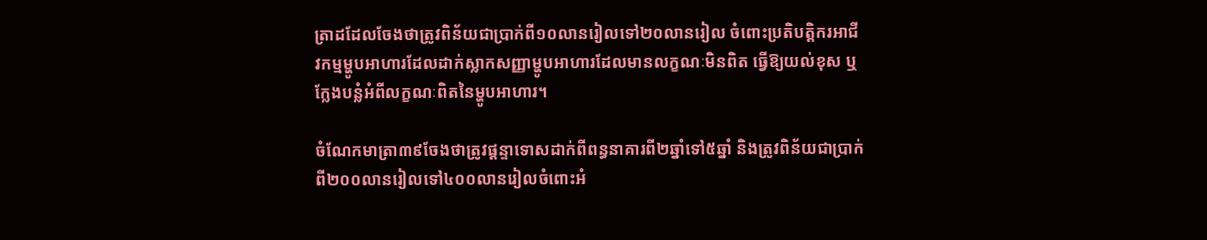ត្រាដដែលចែងថាត្រូវពិន័យជាប្រាក់ពី១០លានរៀលទៅ២០លានរៀល ចំពោះប្រតិបត្តិករអាជីវកម្មម្ហូបអាហារដែលដាក់ស្លាកសញ្ញាម្ហូបអាហារដែលមានលក្ខណៈមិនពិត ធ្វើឱ្យយល់ខុស ឬក្លែងបន្លំអំពីលក្ខណៈពិតនៃម្ហូបអាហារ។

ចំណែកមាត្រា៣៩ចែងថាត្រូវផ្តន្ទាទោសដាក់ពីពន្ធនាគារពី២ឆ្នាំទៅ៥ឆ្នាំ និងត្រូវពិន័យជាប្រាក់ពី២០០លានរៀលទៅ៤០០លានរៀលចំពោះអំ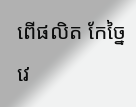ពើផលិត កែច្នៃ វេ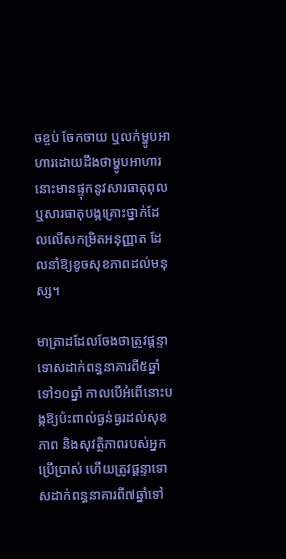ចខ្ចប់ ចែកចាយ ឬលក់ម្ហូបអាហារដោយដឹងថាម្ហូបអាហារនោះមានផ្ទុកនូវសារធាតុពុល ឬសារធាតុបង្កគ្រោះថ្នាក់ដែលលើសកម្រិតអនុញ្ញាត ដែលនាំឱ្យខូចសុខភាពដល់មនុស្ស។

មាត្រាដដែលចែងថាត្រូវផ្តន្ទាទោសដាក់ពន្ធនាគារពី៥ឆ្នាំទៅ១០ឆ្នាំ កាលបើអំពើនោះបង្កឱ្យប៉ះពាល់ធ្ងន់ធ្ងរដល់សុខភាព និងសុវត្ថិភាពរបស់អ្នកប្រើប្រាស់ ហើយត្រូវផ្តន្ទាទោសដាក់ពន្ធនាគារពី៧ឆ្នាំទៅ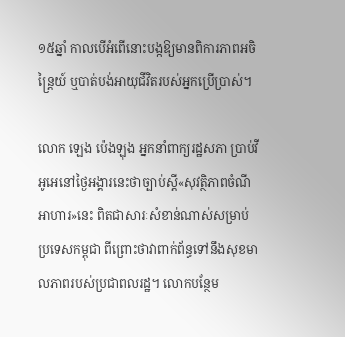១៥ឆ្នាំ កាលបើអំពើនោះបង្កឱ្យមានពិការភាពអចិន្ត្រៃយ៍ ឬបាត់បង់អាយុជីវិតរបស់អ្នកប្រើប្រាស់។

លោក ឡេង ប៉េងឡុង អ្នកនាំពាក្យរដ្ឋសភា ប្រាប់វីអូអេនៅថ្ងៃអង្គារនេះថាច្បាប់ស្តី«សុវត្ថិភាពចំណីអាហារ»នេះ ពិតជាសារៈសំខាន់ណាស់សម្រាប់ប្រទេសកម្ពុជា ពីព្រោះថាវាពាក់ព័ន្ធទៅនឹងសុខមាលភាពរបស់ប្រជាពលរដ្ឋ។ លោកបន្ថែម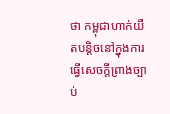ថា កម្ពុជាហាក់យឺតបន្តិចនៅក្នុងការធ្វើសេចក្តីព្រាងច្បាប់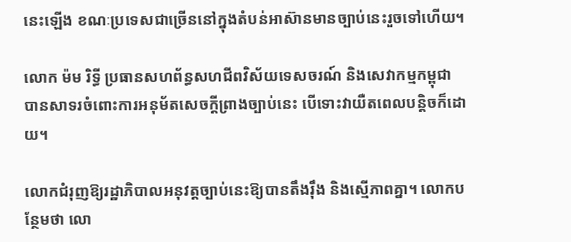នេះឡើង ខណៈប្រទេសជាច្រើននៅក្នុងតំបន់អាស៊ានមានច្បាប់នេះរួចទៅហើយ។

លោក ម៉ម រិទ្ធី ប្រធានសហព័ន្ធសហជីពវិស័យទេសចរណ៍ និងសេវាកម្មកម្ពុជា បានសាទរចំពោះការអនុម័តសេចក្តីព្រាងច្បាប់នេះ បើទោះវាយឺតពេលបន្តិចក៏ដោយ។

លោកជំរុញឱ្យរដ្ឋាភិបាលអនុវត្តច្បាប់នេះឱ្យបានតឹងរ៉ឹង និងស្មើភាពគ្នា។ លោកបន្ថែមថា លោ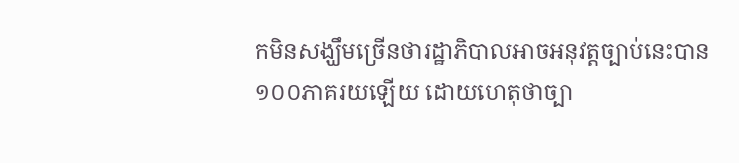កមិនសង្ឃឹមច្រើនថារដ្ឋាភិបាលអាចអនុវត្តច្បាប់នេះបាន១០០ភាគរយឡើយ ដោយហេតុថាច្បា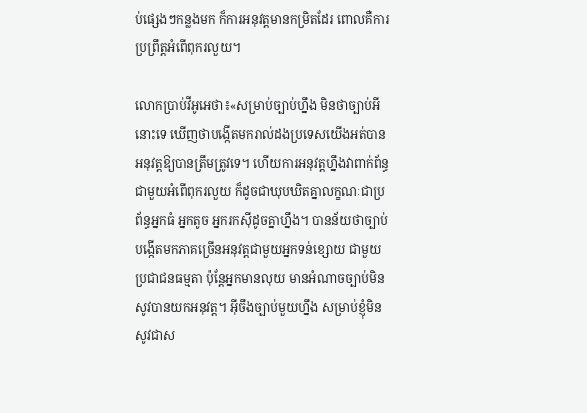ប់ផ្សេងៗកន្លងមក ក៏ការអនុវត្តមានកម្រិតដែរ ពោលគឺការប្រព្រឹត្តអំពើពុករលួយ។

លោកប្រាប់វីអូអេថា៖«សម្រាប់ច្បាប់ហ្នឹង មិនថាច្បាប់អីនោះទេ ឃើញថាបង្កើតមករាល់ដងប្រទេសយើងអត់បានអនុវត្តឱ្យបានត្រឹមត្រូវទេ។ ហើយការអនុវត្តហ្នឹងវាពាក់ព័ន្ធជាមួយអំពើពុករលួយ ក៏ដូចជាឃុបឃិតគ្នាលក្ខណៈជាប្រព័ន្ធអ្នកធំ អ្នកតូច អ្នករកស៊ីដូចគ្នាហ្នឹង។ បានន័យថាច្បាប់បង្កើតមកភាគច្រើនអនុវត្តជាមួយអ្នកទន់ខ្សោយ ជាមួយប្រជាជនធម្មតា ប៉ុន្តែអ្នកមានលុយ មានអំណាចច្បាប់មិនសូវបានយកអនុវត្ត។ អ៊ីចឹងច្បាប់មួយហ្នឹង សម្រាប់ខ្ញុំមិនសូវជាស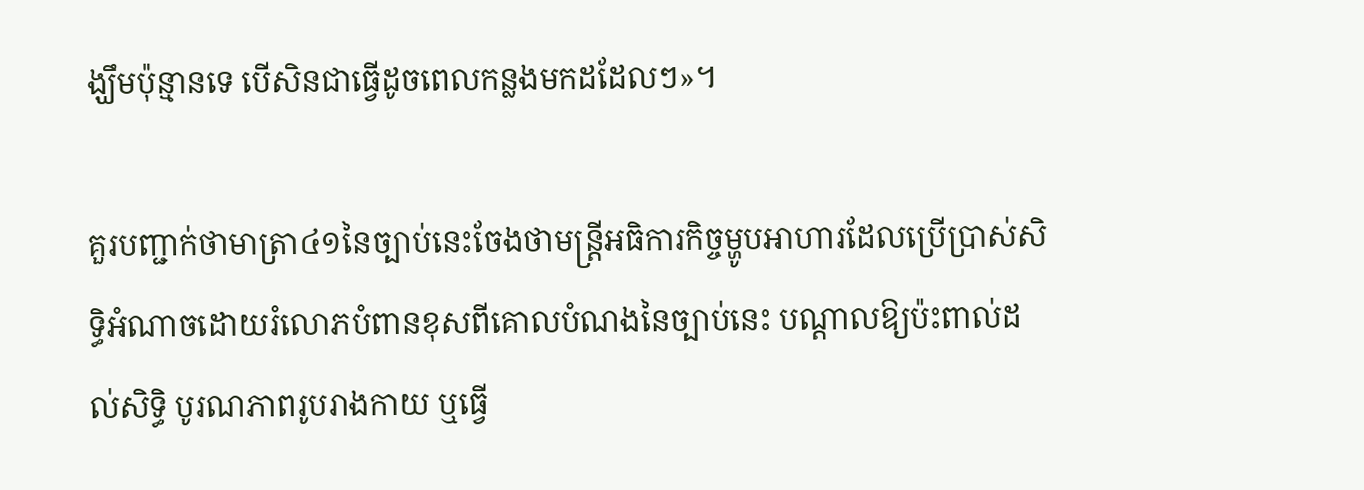ង្ឃឹមប៉ុន្មានទេ បើសិនជាធ្វើដូចពេលកន្លងមកដដែលៗ»។

គួរបញ្ជាក់ថាមាត្រា៤១នៃច្បាប់នេះចែងថាមន្ត្រីអធិការកិច្ចម្ហូបអាហារដែលប្រើប្រាស់សិទ្ធិអំណាចដោយរំលោភបំពានខុសពីគោលបំណងនៃច្បាប់នេះ បណ្តាលឱ្យប៉ះពាល់ដល់សិទ្ធិ បូរណភាពរូបរាងកាយ ឬធ្វើ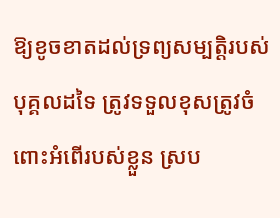ឱ្យខូចខាតដល់ទ្រព្យសម្បត្តិរបស់បុគ្គលដទៃ ត្រូវទទួលខុសត្រូវចំពោះអំពើរបស់ខ្លួន ស្រប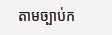តាមច្បាប់ក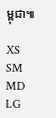ម្ពុជា៕

XS
SM
MD
LG